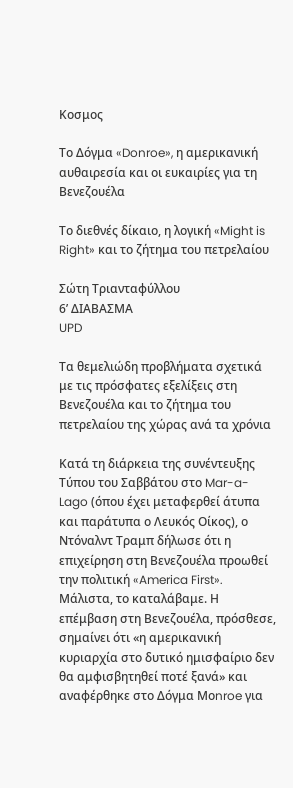Κοσμος

Το Δόγμα «Donroe», η αμερικανική αυθαιρεσία και οι ευκαιρίες για τη Βενεζουέλα

Το διεθνές δίκαιο, η λογική «Might is Right» και το ζήτημα του πετρελαίου

Σώτη Τριανταφύλλου
6’ ΔΙΑΒΑΣΜΑ
UPD

Τα θεμελιώδη προβλήματα σχετικά με τις πρόσφατες εξελίξεις στη Βενεζουέλα και το ζήτημα του πετρελαίου της χώρας ανά τα χρόνια

Κατά τη διάρκεια της συνέντευξης Τύπου του Σαββάτου στο Mar-a-Lago (όπου έχει μεταφερθεί άτυπα και παράτυπα ο Λευκός Οίκος), ο Ντόναλντ Τραμπ δήλωσε ότι η επιχείρηση στη Βενεζουέλα προωθεί την πολιτική «America First». Μάλιστα, το καταλάβαμε. Η επέμβαση στη Βενεζουέλα, πρόσθεσε, σημαίνει ότι «η αμερικανική κυριαρχία στο δυτικό ημισφαίριο δεν θα αμφισβητηθεί ποτέ ξανά» και αναφέρθηκε στο Δόγμα Μοnroe για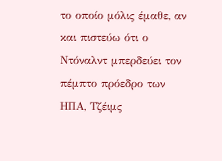το οποίο μόλις έμαθε, αν και πιστεύω ότι ο Ντόναλντ μπερδεύει τον πέμπτο πρόεδρο των ΗΠΑ, Τζέιμς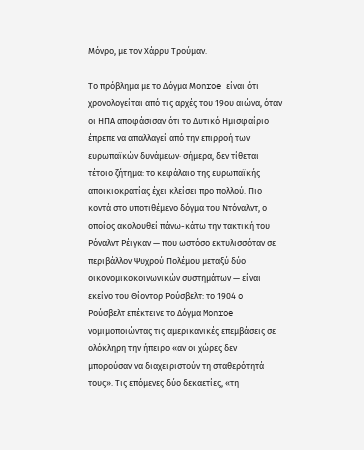Μόνρο, με τον Χάρρυ Τρούμαν.

Το πρόβλημα με το Δόγμα Μοnroe είναι ότι χρονολογείται από τις αρχές του 19ου αιώνα, όταν οι ΗΠΑ αποφάσισαν ότι το Δυτικό Ημισφαίριο έπρεπε να απαλλαγεί από την επιρροή των ευρωπαϊκών δυνάμεων· σήμερα, δεν τίθεται τέτοιο ζήτημα: το κεφάλαιο της ευρωπαϊκής αποικιοκρατίας έχει κλείσει προ πολλού. Πιο κοντά στο υποτιθέμενο δόγμα του Ντόναλντ, ο οποίος ακολουθεί πάνω-κάτω την τακτική του Ρόναλντ Ρέιγκαν — που ωστόσο εκτυλισσόταν σε περιβάλλον Ψυχρού Πολέμου μεταξύ δύο οικονομικοκοινωνικών συστημάτων — είναι εκείνο του Θίοντορ Ρούσβελτ: το 1904 o Ρούσβελτ επέκτεινε το Δόγμα Monroe νομιμοποιώντας τις αμερικανικές επεμβάσεις σε ολόκληρη την ήπειρο «αν οι χώρες δεν μπορούσαν να διαχειριστούν τη σταθερότητά τους». Τις επόμενες δύο δεκαετίες, «τη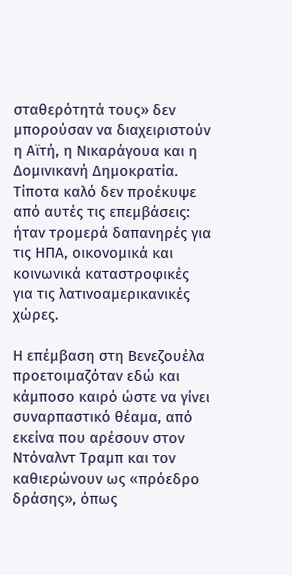σταθερότητά τους» δεν μπορούσαν να διαχειριστούν η Αϊτή, η Νικαράγουα και η Δομινικανή Δημοκρατία. Τίποτα καλό δεν προέκυψε από αυτές τις επεμβάσεις: ήταν τρομερά δαπανηρές για τις ΗΠΑ, οικονομικά και κοινωνικά καταστροφικές για τις λατινοαμερικανικές χώρες.

Η επέμβαση στη Βενεζουέλα προετοιμαζόταν εδώ και κάμποσο καιρό ώστε να γίνει συναρπαστικό θέαμα, από εκείνα που αρέσουν στον Ντόναλντ Τραμπ και τον καθιερώνουν ως «πρόεδρο δράσης», όπως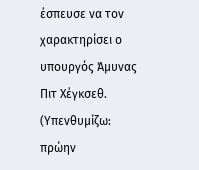έσπευσε να τον χαρακτηρίσει ο υπουργός Άμυνας Πιτ Χέγκσεθ. (Υπενθυμίζω: πρώην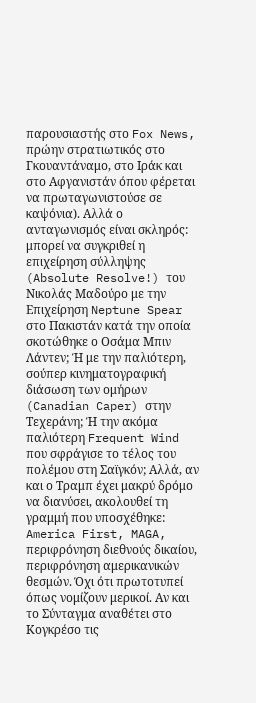παρουσιαστής στο Fox News, πρώην στρατιωτικός στο Γκουαντάναμο, στο Ιράκ και στο Αφγανιστάν όπου φέρεται να πρωταγωνιστούσε σε καψόνια). Αλλά ο ανταγωνισμός είναι σκληρός: μπορεί να συγκριθεί η επιχείρηση σύλληψης (Absolute Resolve!) του Νικολάς Μαδούρο με την Επιχείρηση Neptune Spear στο Πακιστάν κατά την οποία σκοτώθηκε ο Οσάμα Μπιν Λάντεν; Ή με την παλιότερη, σούπερ κινηματογραφική διάσωση των ομήρων (Canadian Caper) στην Τεχεράνη; Ή την ακόμα παλιότερη Frequent Wind που σφράγισε το τέλος του πολέμου στη Σαϊγκόν; Αλλά, αν και ο Τραμπ έχει μακρύ δρόμο να διανύσει, ακολουθεί τη γραμμή που υποσχέθηκε: America First, MAGA, περιφρόνηση διεθνούς δικαίου, περιφρόνηση αμερικανικών θεσμών. Όχι ότι πρωτοτυπεί όπως νομίζουν μερικοί. Αν και το Σύνταγμα αναθέτει στο Κογκρέσο τις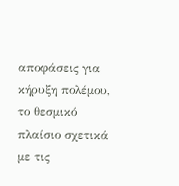αποφάσεις για κήρυξη πολέμου, το θεσμικό πλαίσιο σχετικά με τις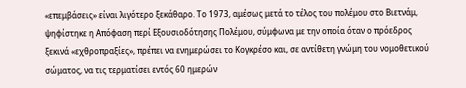«επεμβάσεις» είναι λιγότερο ξεκάθαρο. Το 1973, αμέσως μετά το τέλος του πολέμου στο Βιετνάμ, ψηφίστηκε η Απόφαση περί Εξουσιοδότησης Πολέμου, σύμφωνα με την οποία όταν ο πρόεδρος ξεκινά «εχθροπραξίες», πρέπει να ενημερώσει το Κογκρέσο και, σε αντίθετη γνώμη του νομοθετικού σώματος, να τις τερματίσει εντός 60 ημερών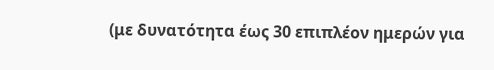(με δυνατότητα έως 30 επιπλέον ημερών για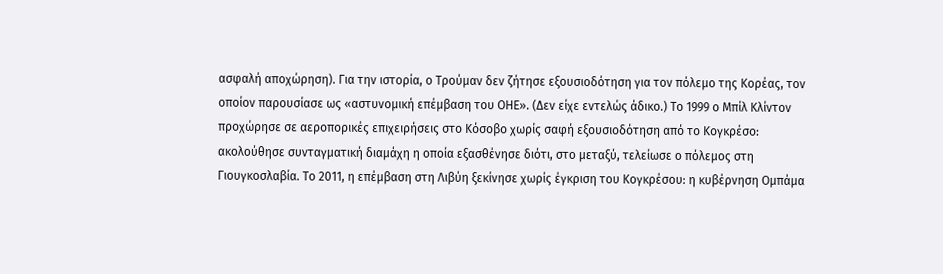ασφαλή αποχώρηση). Για την ιστορία, ο Tρούμαν δεν ζήτησε εξουσιοδότηση για τον πόλεμο της Κορέας, τον οποίον παρουσίασε ως «αστυνομική επέμβαση του ΟΗΕ». (Δεν είχε εντελώς άδικο.) Το 1999 ο Μπίλ Κλίντον προχώρησε σε αεροπορικές επιχειρήσεις στο Κόσοβο χωρίς σαφή εξουσιοδότηση από το Κογκρέσο: ακολούθησε συνταγματική διαμάχη η οποία εξασθένησε διότι, στο μεταξύ, τελείωσε ο πόλεμος στη Γιουγκοσλαβία. Το 2011, η επέμβαση στη Λιβύη ξεκίνησε χωρίς έγκριση του Κογκρέσου: η κυβέρνηση Ομπάμα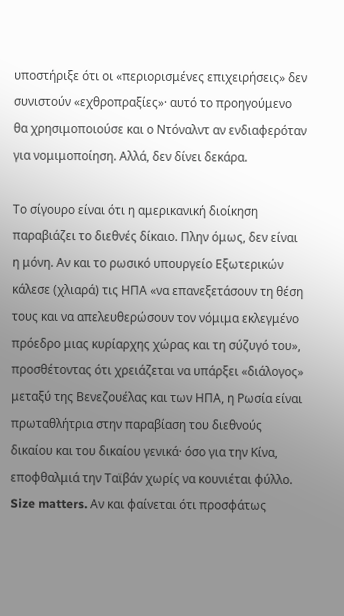υποστήριξε ότι οι «περιορισμένες επιχειρήσεις» δεν συνιστούν «εχθροπραξίες»· αυτό το προηγούμενο θα χρησιμοποιούσε και ο Ντόναλντ αν ενδιαφερόταν για νομιμοποίηση. Αλλά, δεν δίνει δεκάρα.

Το σίγουρο είναι ότι η αμερικανική διοίκηση παραβιάζει το διεθνές δίκαιο. Πλην όμως, δεν είναι η μόνη. Αν και το ρωσικό υπουργείο Εξωτερικών κάλεσε (χλιαρά) τις ΗΠΑ «να επανεξετάσουν τη θέση τους και να απελευθερώσουν τον νόμιμα εκλεγμένο πρόεδρο μιας κυρίαρχης χώρας και τη σύζυγό του», προσθέτοντας ότι χρειάζεται να υπάρξει «διάλογος» μεταξύ της Βενεζουέλας και των ΗΠΑ, η Ρωσία είναι πρωταθλήτρια στην παραβίαση του διεθνούς δικαίου και του δικαίου γενικά· όσο για την Κίνα, εποφθαλμιά την Ταϊβάν χωρίς να κουνιέται φύλλο. Size matters. Αν και φαίνεται ότι προσφάτως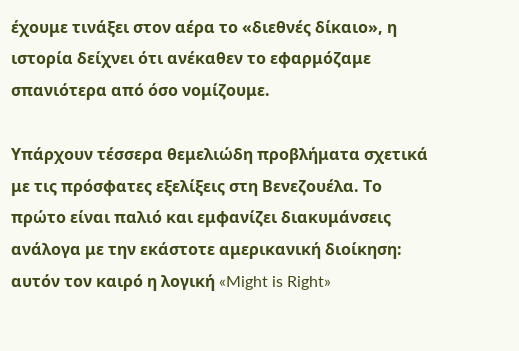έχουμε τινάξει στον αέρα το «διεθνές δίκαιο», η ιστορία δείχνει ότι ανέκαθεν το εφαρμόζαμε σπανιότερα από όσο νομίζουμε.

Υπάρχουν τέσσερα θεμελιώδη προβλήματα σχετικά με τις πρόσφατες εξελίξεις στη Βενεζουέλα. Το πρώτο είναι παλιό και εμφανίζει διακυμάνσεις ανάλογα με την εκάστοτε αμερικανική διοίκηση: αυτόν τον καιρό η λογική «Might is Right»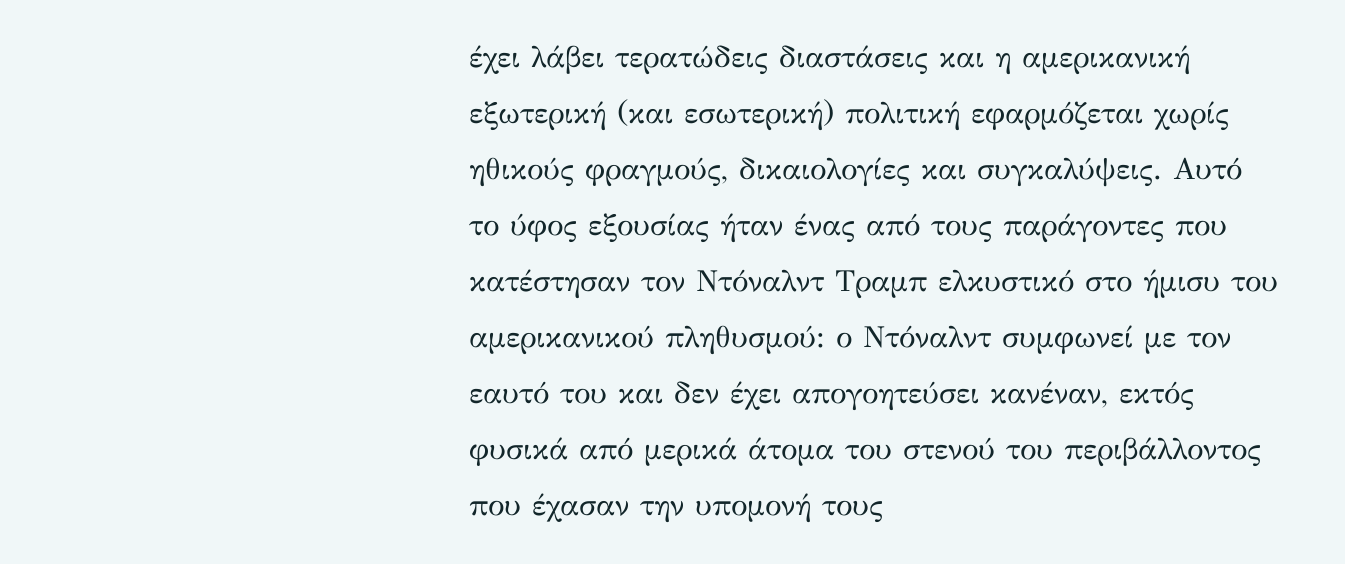έχει λάβει τερατώδεις διαστάσεις και η αμερικανική εξωτερική (και εσωτερική) πολιτική εφαρμόζεται χωρίς ηθικούς φραγμούς, δικαιολογίες και συγκαλύψεις. Αυτό το ύφος εξουσίας ήταν ένας από τους παράγοντες που κατέστησαν τον Ντόναλντ Τραμπ ελκυστικό στο ήμισυ του αμερικανικού πληθυσμού: ο Ντόναλντ συμφωνεί με τον εαυτό του και δεν έχει απογοητεύσει κανέναν, εκτός φυσικά από μερικά άτομα του στενού του περιβάλλοντος που έχασαν την υπομονή τους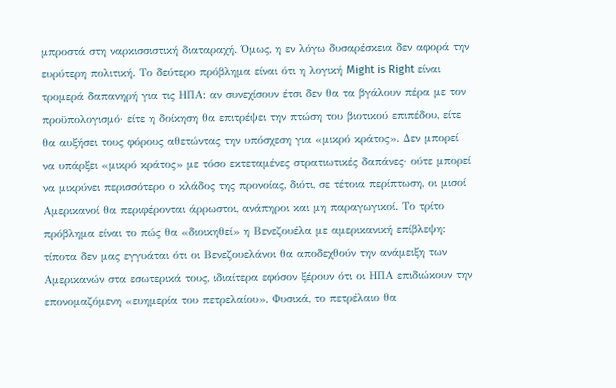μπροστά στη ναρκισσιστική διαταραχή. Όμως, η εν λόγω δυσαρέσκεια δεν αφορά την ευρύτερη πολιτική. Το δεύτερο πρόβλημα είναι ότι η λογική Might is Right είναι τρομερά δαπανηρή για τις ΗΠΑ: αν συνεχίσουν έτσι δεν θα τα βγάλουν πέρα με τον προϋπολογισμό· είτε η δοίκηση θα επιτρέψει την πτώση του βιοτικού επιπέδου, είτε θα αυξήσει τους φόρους αθετώντας την υπόσχεση για «μικρό κράτος». Δεν μπορεί να υπάρξει «μικρό κράτος» με τόσο εκτεταμένες στρατιωτικές δαπάνες· ούτε μπορεί να μικρύνει περισσότερο ο κλάδος της προνοίας, διότι, σε τέτοια περίπτωση, οι μισοί Αμερικανοί θα περιφέρονται άρρωστοι, ανάπηροι και μη παραγωγικοί. Το τρίτο πρόβλημα είναι το πώς θα «διοικηθεί» η Βενεζουέλα με αμερικανική επίβλεψη: τίποτα δεν μας εγγυάται ότι οι Βενεζουελάνοι θα αποδεχθούν την ανάμειξη των Αμερικανών στα εσωτερικά τους, ιδιαίτερα εφόσον ξέρουν ότι οι ΗΠΑ επιδιώκουν την επονομαζόμενη «ευημερία του πετρελαίου». Φυσικά, το πετρέλαιο θα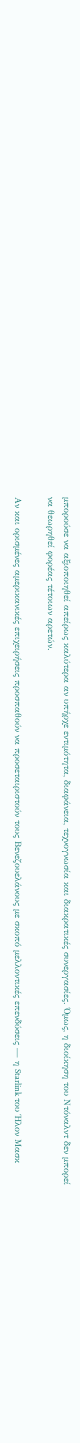μπορούσε να αξιοποιηθεί απείρως καλύτερα αν υπήρχε εντιμότητα, διαφάνεια, τεχνογνωσία και διακρατικές συνεργασίες. Όμως, η διοίκηση του Ντόναλντ δεν μπορεί να θεωρηθεί φορέας τέτοιων αρετών.

Αν και ορισμένες αμερικανικές επιχειρήσεις προσπαθούν να προσεταιριστούν τους Βενεζουελάνους με σκοπό μελλοντικές επενδύσεις — η Starlink του Ήλον Μασκ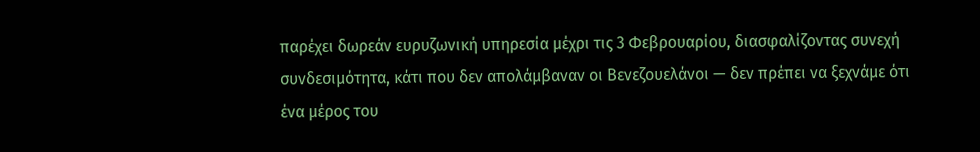παρέχει δωρεάν ευρυζωνική υπηρεσία μέχρι τις 3 Φεβρουαρίου, διασφαλίζοντας συνεχή συνδεσιμότητα, κάτι που δεν απολάμβαναν οι Βενεζουελάνοι — δεν πρέπει να ξεχνάμε ότι ένα μέρος του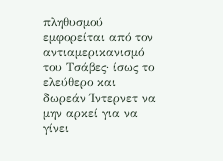πληθυσμού εμφορείται από τον αντιαμερικανισμό του Τσάβες· ίσως το ελεύθερο και δωρεάν Ίντερνετ να μην αρκεί για να γίνει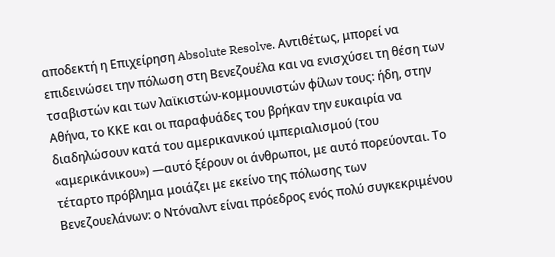αποδεκτή η Επιχείρηση Absolute Resolve. Αντιθέτως, μπορεί να επιδεινώσει την πόλωση στη Βενεζουέλα και να ενισχύσει τη θέση των τσαβιστών και των λαϊκιστών-κομμουνιστών φίλων τους: ήδη, στην Αθήνα, το ΚΚΕ και οι παραφυάδες του βρήκαν την ευκαιρία να διαδηλώσουν κατά του αμερικανικού ιμπεριαλισμού (του «αμερικάνικου») —αυτό ξέρουν οι άνθρωποι, με αυτό πορεύονται. Το τέταρτο πρόβλημα μοιάζει με εκείνο της πόλωσης των Βενεζουελάνων: ο Ντόναλντ είναι πρόεδρος ενός πολύ συγκεκριμένου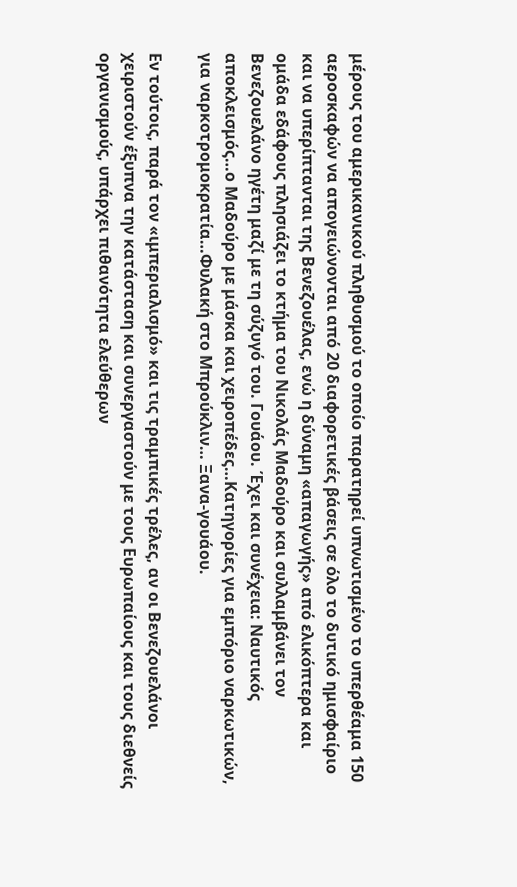μέρους του αμερικανικού πληθυσμού το οποίο παρατηρεί υπνωτισμένο το υπερθέαμα 150 αεροσκαφών να απογειώνονται από 20 διαφορετικές βάσεις σε όλο το δυτικό ημισφαίριο και να υπερίπτανται της Βενεζουέλας, ενώ η δύναμη «απαγωγής» από ελικόπτερα και ομάδα εδάφους πλησιάζει το κτήμα του Νικολάς Μαδούρο και συλλαμβάνει τον Βενεζουελάνο ηγέτη μαζί με τη σύζυγό του. Γουάου. Έχει και συνέχεια: Ναυτικός αποκλεισμός…ο Μαδούρο με μάσκα και χειροπέδες…Κατηγορίες για εμπόριο ναρκωτικών, για ναρκοτρομοκρατία…Φυλακή στο Μπρούκλιν… Ξανα-γουάου.

Εν τούτοις, παρά τον «ιμπεριαλισμό» και τις τραμπικές τρέλες, αν οι Βενεζουελάνοι χειριστούν έξυπνα την κατάσταση και συνεργαστούν με τους Ευρωπαίους και τους διεθνείς οργανισμούς, υπάρχει πιθανότητα ελεύθερων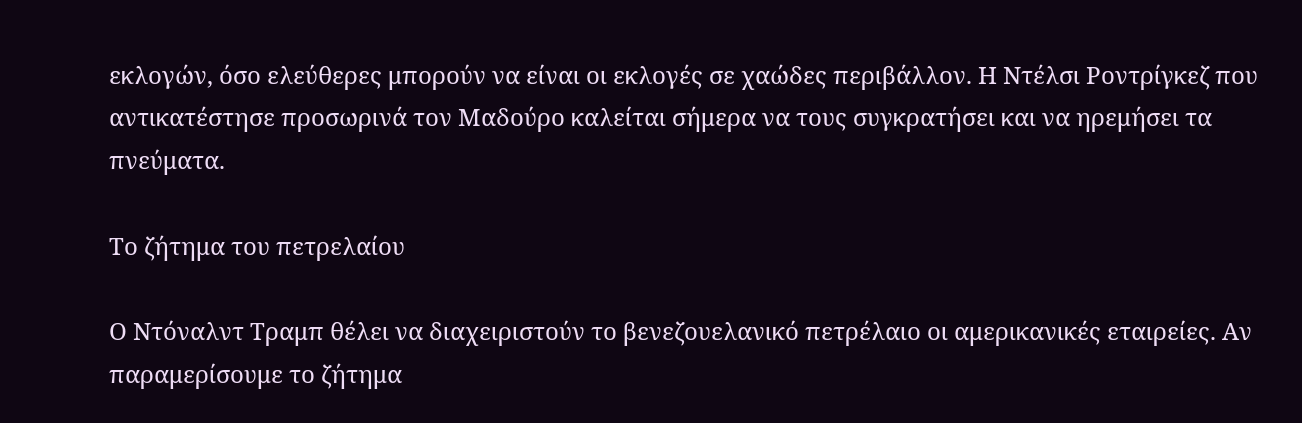εκλογών, όσο ελεύθερες μπορούν να είναι οι εκλογές σε χαώδες περιβάλλον. Η Ντέλσι Ροντρίγκεζ που αντικατέστησε προσωρινά τον Μαδούρο καλείται σήμερα να τους συγκρατήσει και να ηρεμήσει τα πνεύματα.

Το ζήτημα του πετρελαίου

Ο Ντόναλντ Τραμπ θέλει να διαχειριστούν το βενεζουελανικό πετρέλαιο οι αμερικανικές εταιρείες. Αν παραμερίσουμε το ζήτημα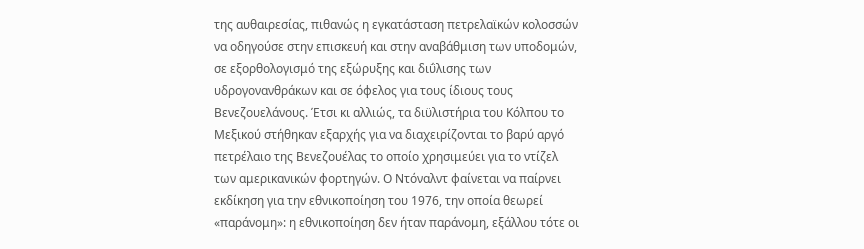της αυθαιρεσίας, πιθανώς η εγκατάσταση πετρελαϊκών κολοσσών να οδηγούσε στην επισκευή και στην αναβάθμιση των υποδομών, σε εξορθολογισμό της εξώρυξης και διΰλισης των υδρογονανθράκων και σε όφελος για τους ίδιους τους Βενεζουελάνους. Έτσι κι αλλιώς, τα διϋλιστήρια του Κόλπου το Μεξικού στήθηκαν εξαρχής για να διαχειρίζονται το βαρύ αργό πετρέλαιο της Βενεζουέλας το οποίο χρησιμεύει για το ντίζελ των αμερικανικών φορτηγών. Ο Ντόναλντ φαίνεται να παίρνει εκδίκηση για την εθνικοποίηση του 1976, την οποία θεωρεί «παράνομη»: η εθνικοποίηση δεν ήταν παράνομη, εξάλλου τότε οι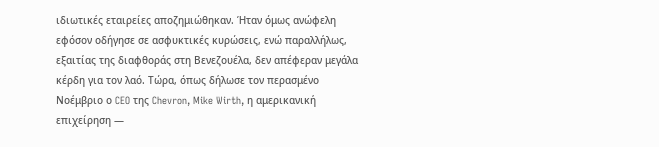ιδιωτικές εταιρείες αποζημιώθηκαν. Ήταν όμως ανώφελη εφόσον οδήγησε σε ασφυκτικές κυρώσεις, ενώ παραλλήλως, εξαιτίας της διαφθοράς στη Βενεζουέλα, δεν απέφεραν μεγάλα κέρδη για τον λαό. Τώρα, όπως δήλωσε τον περασμένο Νοέμβριο ο CEO της Chevron, Mike Wirth, η αμερικανική επιχείρηση —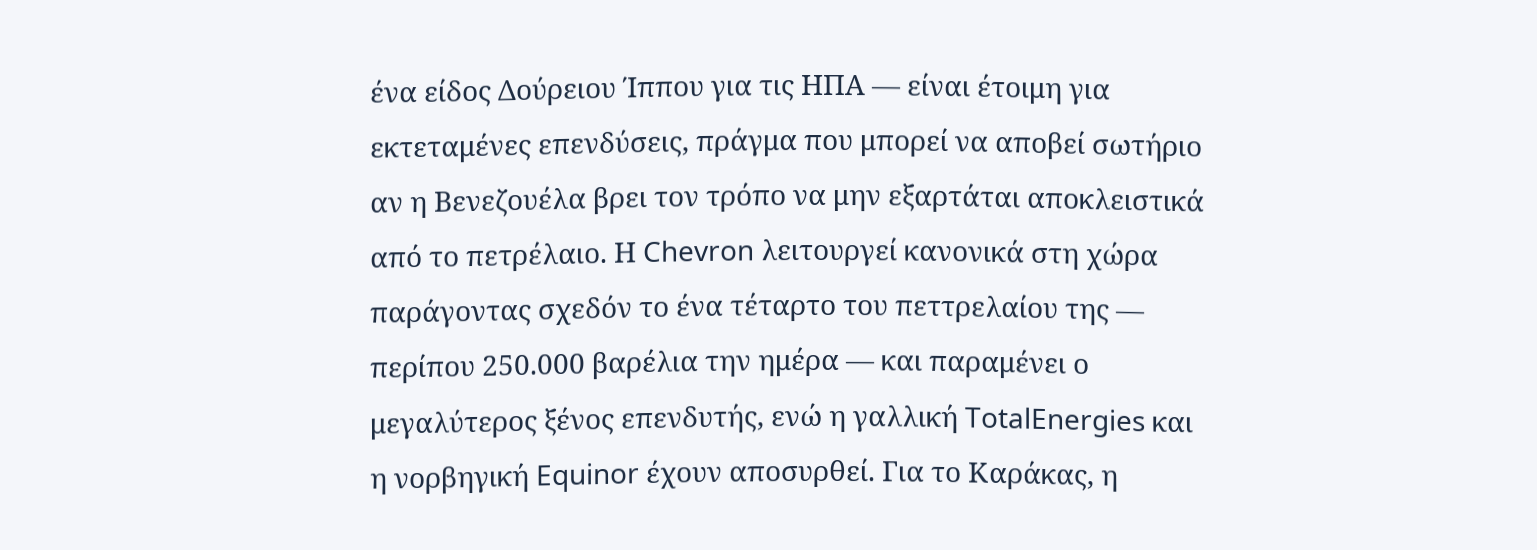ένα είδος Δούρειου Ίππου για τις ΗΠΑ — είναι έτοιμη για εκτεταμένες επενδύσεις, πράγμα που μπορεί να αποβεί σωτήριο αν η Βενεζουέλα βρει τον τρόπο να μην εξαρτάται αποκλειστικά από το πετρέλαιο. Η Chevron λειτουργεί κανονικά στη χώρα παράγοντας σχεδόν το ένα τέταρτο του πεττρελαίου της — περίπου 250.000 βαρέλια την ημέρα — και παραμένει ο μεγαλύτερος ξένος επενδυτής, ενώ η γαλλική TotalEnergies και η νορβηγική Equinor έχουν αποσυρθεί. Για το Καράκας, η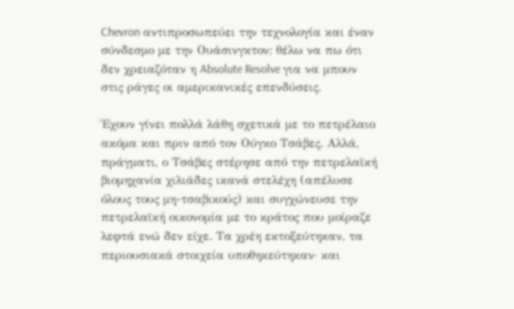Chevron αντιπροσωπεύει την τεχνολογία και έναν σύνδεσμο με την Ουάσινγκτον: θέλω να πω ότι δεν χρειαζόταν η Absolute Resolve για να μπουν στις ράγες οι αμερικανικές επενδύσεις.

Έχουν γίνει πολλά λάθη σχετικά με το πετρέλαιο ακόμα και πριν από τον Ούγκο Τσάβες. Αλλά, πράγματι, ο Τσάβες στέρησε από την πετρελαϊκή βιομηχανία χιλιάδες ικανά στελέχη (απέλυσε όλους τους μη-τσαβικούς) και συγχώνευσε την πετρελαϊκή οικονομία με το κράτος που μοίραζε λεφτά ενώ δεν είχε. Τα χρέη εκτοξεύτηκαν, τα περιουσιακά στοιχεία υποθηκεύτηκαν· και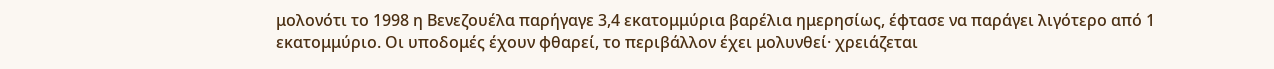μολονότι το 1998 η Βενεζουέλα παρήγαγε 3,4 εκατομμύρια βαρέλια ημερησίως, έφτασε να παράγει λιγότερο από 1 εκατομμύριο. Οι υποδομές έχουν φθαρεί, το περιβάλλον έχει μολυνθεί· χρειάζεται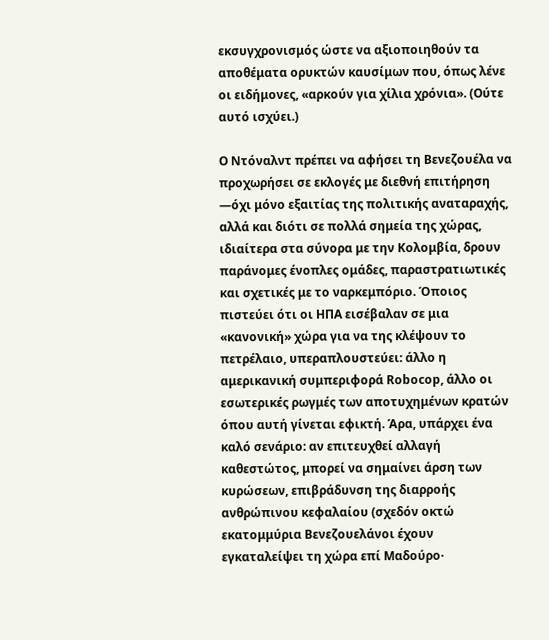εκσυγχρονισμός ώστε να αξιοποιηθούν τα αποθέματα ορυκτών καυσίμων που, όπως λένε οι ειδήμονες, «αρκούν για χίλια χρόνια». (Ούτε αυτό ισχύει.)

Ο Ντόναλντ πρέπει να αφήσει τη Βενεζουέλα να προχωρήσει σε εκλογές με διεθνή επιτήρηση —όχι μόνο εξαιτίας της πολιτικής αναταραχής, αλλά και διότι σε πολλά σημεία της χώρας, ιδιαίτερα στα σύνορα με την Κολομβία, δρουν παράνομες ένοπλες ομάδες, παραστρατιωτικές και σχετικές με το ναρκεμπόριο. Όποιος πιστεύει ότι οι ΗΠΑ εισέβαλαν σε μια «κανονική» χώρα για να της κλέψουν το πετρέλαιο, υπεραπλουστεύει: άλλο η αμερικανική συμπεριφορά Robocop, άλλο οι εσωτερικές ρωγμές των αποτυχημένων κρατών όπου αυτή γίνεται εφικτή. Άρα, υπάρχει ένα καλό σενάριο: αν επιτευχθεί αλλαγή καθεστώτος, μπορεί να σημαίνει άρση των κυρώσεων, επιβράδυνση της διαρροής ανθρώπινου κεφαλαίου (σχεδόν οκτώ εκατομμύρια Βενεζουελάνοι έχουν εγκαταλείψει τη χώρα επί Μαδούρο·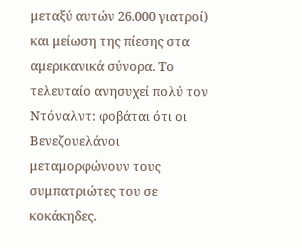μεταξύ αυτών 26.000 γιατροί) και μείωση της πίεσης στα αμερικανικά σύνορα. Το τελευταίο ανησυχεί πολύ τον Ντόναλντ: φοβάται ότι οι Βενεζουελάνοι μεταμορφώνουν τους συμπατριώτες του σε κοκάκηδες.